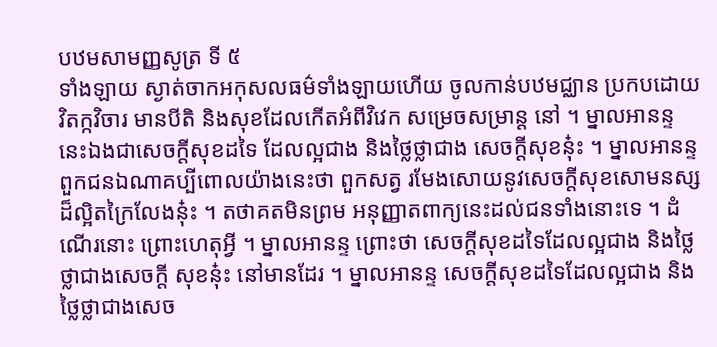បឋមសាមញ្ញសូត្រ ទី ៥
ទាំងឡាយ ស្ងាត់ចាកអកុសលធម៌ទាំងឡាយហើយ ចូលកាន់បឋមជ្ឈាន ប្រកបដោយ វិតក្កវិចារ មានបីតិ និងសុខដែលកើតអំពីវិវេក សម្រេចសម្រាន្ត នៅ ។ ម្នាលអានន្ទ នេះឯងជាសេចក្តីសុខដទៃ ដែលល្អជាង និងថ្លៃថ្លាជាង សេចក្តីសុខនុ៎ះ ។ ម្នាលអានន្ទ ពួកជនឯណាគប្បីពោលយ៉ាងនេះថា ពួកសត្វ រមែងសោយនូវសេចក្តីសុខសោមនស្សដ៏ល្អិតក្រៃលែងនុ៎ះ ។ តថាគតមិនព្រម អនុញ្ញាតពាក្យនេះដល់ជនទាំងនោះទេ ។ ដំណើរនោះ ព្រោះហេតុអ្វី ។ ម្នាលអានន្ទ ព្រោះថា សេចក្តីសុខដទៃដែលល្អជាង និងថ្លៃថ្លាជាងសេចក្តី សុខនុ៎ះ នៅមានដែរ ។ ម្នាលអានន្ទ សេចក្តីសុខដទៃដែលល្អជាង និងថ្លៃថ្លាជាងសេច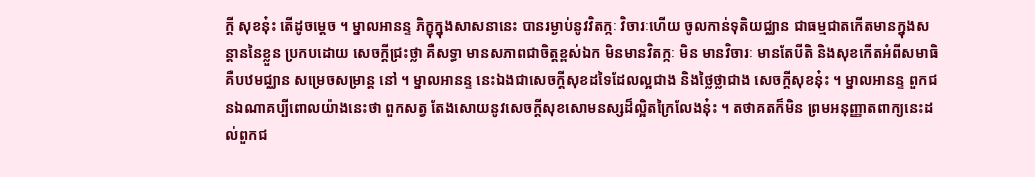ក្តី សុខនុ៎ះ តើដូចម្តេច ។ ម្នាលអានន្ទ ភិក្ខុក្នុងសាសនានេះ បានរម្ងាប់នូវវិតក្កៈ វិចារៈហើយ ចូលកាន់ទុតិយជ្ឈាន ជាធម្មជាតកើតមានក្នុងសន្តាននៃខ្លួន ប្រកបដោយ សេចក្តីជ្រះថ្លា គឺសទ្ធា មានសភាពជាចិត្តខ្ពស់ឯក មិនមានវិតក្កៈ មិន មានវិចារៈ មានតែបីតិ និងសុខកើតអំពីសមាធិ គឺបឋមជ្ឈាន សម្រេចសម្រាន្ត នៅ ។ ម្នាលអានន្ទ នេះឯងជាសេចក្តីសុខដទៃដែលល្អជាង និងថ្លៃថ្លាជាង សេចក្តីសុខនុ៎ះ ។ ម្នាលអានន្ទ ពួកជនឯណាគប្បីពោលយ៉ាងនេះថា ពួកសត្វ តែងសោយនូវសេចក្តីសុខសោមនស្សដ៏ល្អិតក្រៃលែងនុ៎ះ ។ តថាគតក៏មិន ព្រមអនុញ្ញាតពាក្យនេះដល់ពួកជ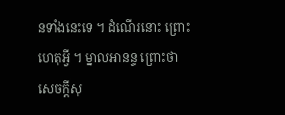នទាំងនេះទេ ។ ដំណើរនោះ ព្រោះហេតុអ្វី ។ ម្នាលអានន្ទ ព្រោះថា សេចក្តីសុ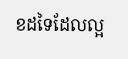ខដទៃដែលល្អ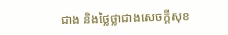ជាង និងថ្លៃថ្លាជាងសេចក្តីសុខ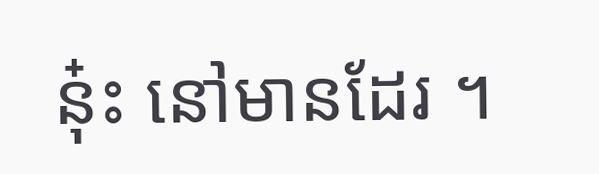នុ៎ះ នៅមានដែរ ។